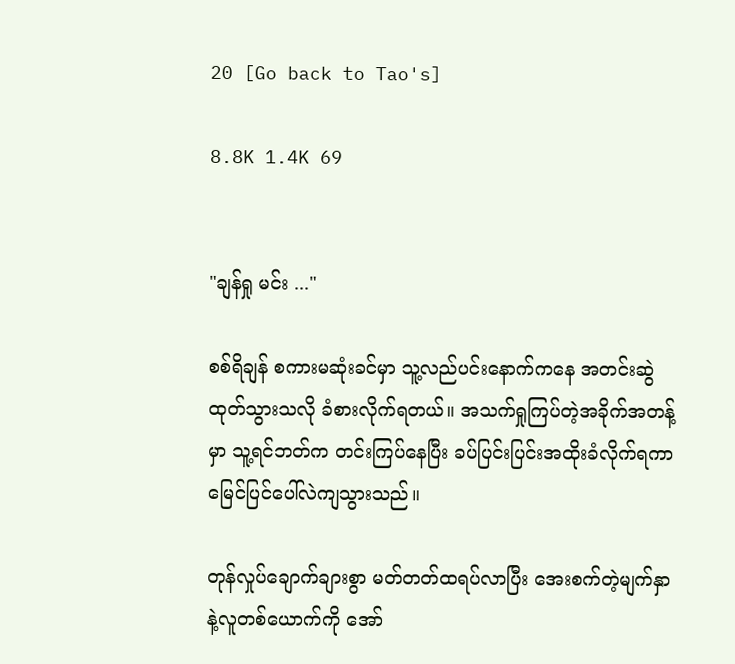20 [Go back to Tao's]

8.8K 1.4K 69


"ချန်ရှု မင်း ..."

စစ်ရိချန် စကားမဆုံးခင်မှာ သူ့လည်ပင်းနောက်ကနေ အတင်းဆွဲထုတ်သွားသလို ခံစားလိုက်ရတယ်။ အသက်ရှုကြပ်တဲ့အခိုက်အတန့်မှာ သူ့ရင်ဘတ်က တင်းကြပ်နေပြီး ခပ်ပြင်းပြင်းအထိုးခံလိုက်ရကာ မြေင်ပြင်ပေါ်လဲကျသွားသည်။

တုန်လှုပ်ချောက်ချားစွာ မတ်တတ်ထရပ်လာပြီး အေးစက်တဲ့မျက်နှာနဲ့လူတစ်ယောက်ကို အော်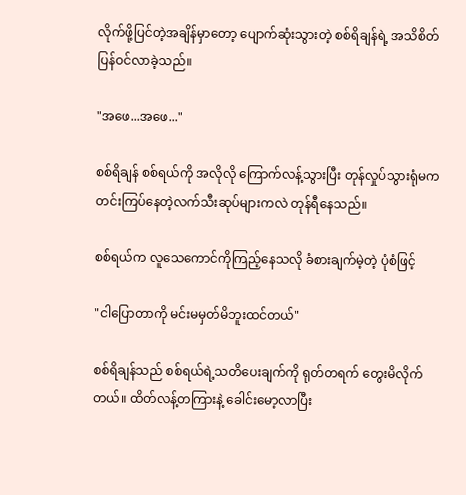လိုက်ဖို့ပြင်တဲ့အချိန်မှာတော့ ပျောက်ဆုံးသွားတဲ့ စစ်ရိချန်ရဲ့ အသိစိတ် ပြန်ဝင်လာခဲ့သည်။

"အဖေ...အဖေ..."

စစ်ရိချန် စစ်ရယ်ကို အလိုလို ကြောက်လန့်သွားပြီး တုန်လှုပ်သွားရုံမက တင်းကြပ်နေတဲ့လက်သီးဆုပ်များကလဲ တုန်ရီနေသည်။

စစ်ရယ်က လူသေကောင်ကိုကြည့်နေသလို ခံစားချက်မဲ့တဲ့ ပုံစံဖြင့်

"ငါပြောတာကို မင်းမမှတ်မိဘူးထင်တယ်"

စစ်ရိချန်သည် စစ်ရယ်ရဲ့သတိပေးချက်ကို ရုတ်တရက် တွေးမိလိုက်တယ်။ ထိတ်လန့်တကြားနဲ့ ခေါင်းမော့လာပြီး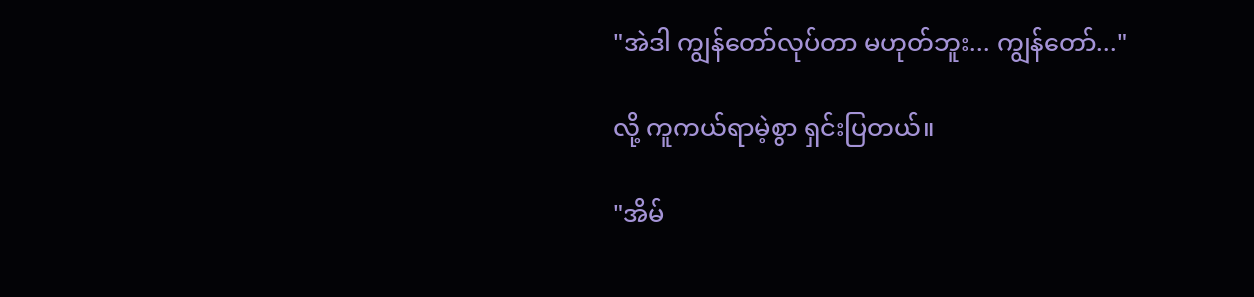"အဲဒါ ကျွန်တော်လုပ်တာ မဟုတ်ဘူး... ကျွန်တော်..."

လို့ ကူကယ်ရာမဲ့စွာ ရှင်းပြတယ်။

"အိမ်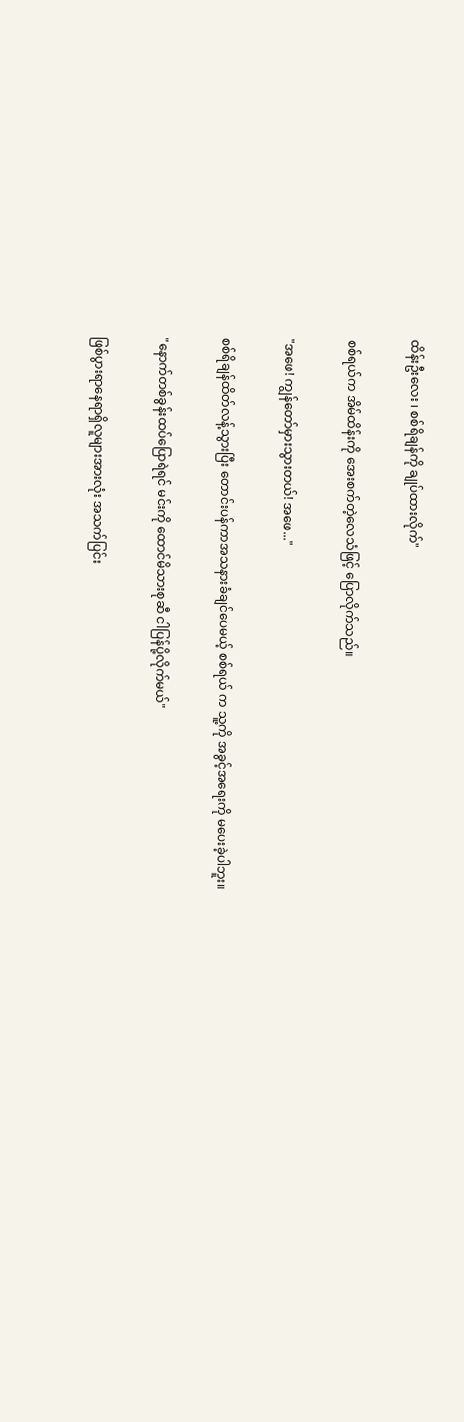ထိန်းဦးလေး ၊ စစ်ရိချန်ကို ချုပ်ထားလိုက်"

စစ်ရယ်က အိမ်ထိန်းကို အေးစက်တဲ့လေသံဖြင့် ပြောလိုက်သည်။

"အဖေ! ကျွန်တော်မှားသွားတယ်! အဖေ..."

စစ်ရိချန်ထိတ်လန့်သွားပြီး တောင်းပန်ကာအသနားခံချင်ပေမယ့် စစ်ရယ် က သူ့ကို အခွင့်အရေးကို မပေးခဲ့ပါဘူး။

"နောက်တစ်ခွန်းထပ်ပြောရဲရင် မင်းကို ထောင်မိသားစုဆီ ငါပြန်ပို့လိုက်မယ်"

ဖြစ်ပွားရာနေရာရှိလူများအားလုံး အသက်ပြင်း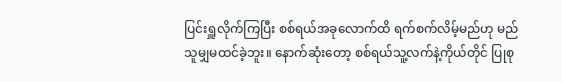ပြင်းရှူလိုက်ကြပြီး စစ်ရယ်အခု‌လောက်ထိ ရက်စက်လိမ့်မည်ဟု မည်သူမျှမထင်ခဲ့ဘူး။ နောက်ဆုံးတော့ စစ်ရယ်သူ့လက်နဲ့ကိုယ်တိုင် ပြုစု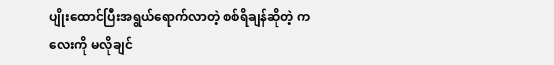ပျိုးထောင်ပြီးအရွယ်ရောက်လာတဲ့ စစ်ရိချန်ဆိုတဲ့ ကလေးကို မလိုချင်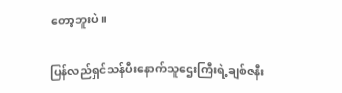တော့ဘူးပဲ။

ပြန်လည်ရှင်သန်ပီးနောက်သူဌေးကြီးရဲ့ချစ်ဇနီး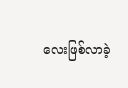လေးဖြစ်လာခဲ့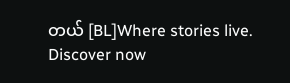တယ် [BL]Where stories live. Discover now